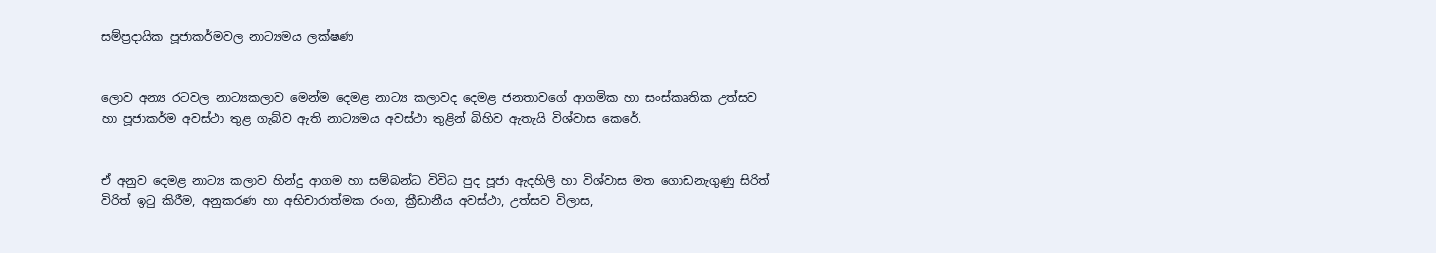සම්ප්‍රදායික පූජාකර්මවල නාට්‍යමය ලක්ෂණ


ලොව අන්‍ය රටවල නාට්‍යකලාව මෙන්ම දෙමළ නාට්‍ය කලාවද දෙමළ ජනතාවගේ ආගමික හා සංස්කෘතික උත්සව හා පූජාකර්ම අවස්ථා තුළ ගැබ්ව ඇති නාට්‍යමය අවස්ථා තුළින් බිහිව ඇතැයි විශ්වාස කෙරේ.


ඒ අනුව දෙමළ නාට්‍ය කලාව හින්දු ආගම හා සම්බන්ධ විවිධ පුද පූජා ඇදහිලි හා විශ්වාස මත ගොඩනැගුණු සිරිත් විරිත් ඉටු කිරීම, අනුකරණ හා අභිචාරාත්මක රංග, ක්‍රීඩානීය අවස්ථා, උත්සව විලාස,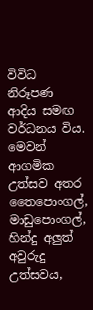විවිධ නිරූපණ ආදිය සමඟ වර්ධනය විය. මෙවන් ආගමික උත්සව අතර තෛපොංගල්, මාඩුපොංගල්, හින්දු අලුත් අවුරුදු උත්සවය,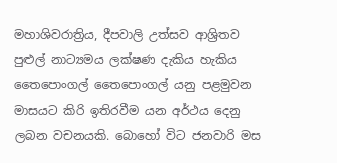මහාශිවරාත්‍රිය, දීපවාලි උත්සව ආශ්‍රිතව පුළුල් නාට්‍යමය ලක්ෂණ දැකිය හැකිය තෛපොංගල් තෛපොංගල් යනු පළමුවන මාසයට කිරි ඉතිරවීම යන අර්ථය දෙනු ලබන වචනයකි. බොහෝ විට ජනවාරි මස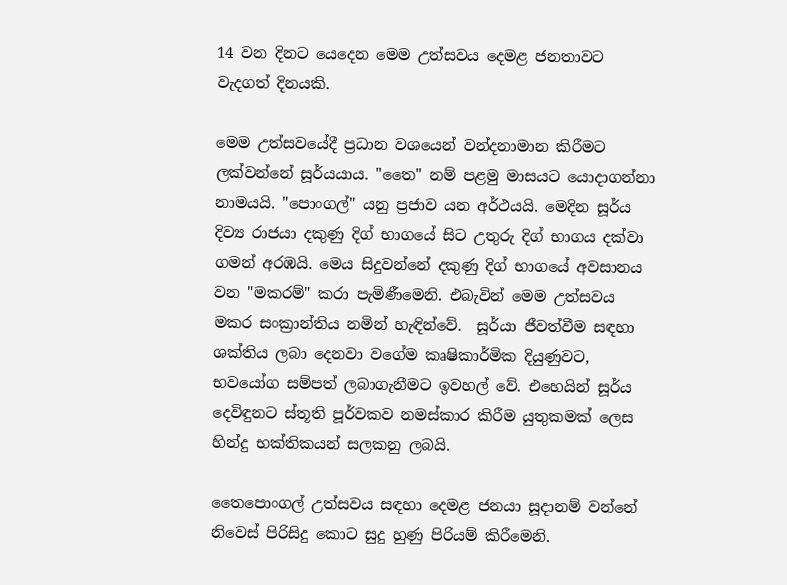14 වන දිනට යෙදෙන මෙම උත්සවය දෙමළ ජනතාවට වැදගත් දිනයකි.

මෙම උත්සවයේදී ප්‍රධාන වශයෙන් වන්දනාමාන කිරීමට ලක්වන්නේ සූර්යයාය. "තෛ" නම් පළමු මාසයට යොදාගන්නා නාමයයි. "පොංගල්" යනු ප්‍රජාව යන අර්ථයයි. මෙදින සූර්ය දිව්‍ය රාජයා දකුණු දිග් භාගයේ සිට උතුරු දිග් භාගය දක්වා ගමන් අරඹයි. මෙය සිදුවන්නේ දකුණු දිග් භාගයේ අවසානය වන "මකරම්" කරා පැමිණීමෙනි. එබැවින් මෙම උත්සවය මකර සංක්‍රාන්තිය නමින් හැඳින්වේ.  සූර්යා ජීවත්වීම සඳහා ශක්තිය ලබා දෙනවා වගේම කෘෂිකාර්මික දියුණුවට, භවයෝග සම්පත් ලබාගැනීමට ඉවහල් වේ. එහෙයින් සූර්ය දෙවිඳුනට ස්තූති පූර්වකව නමස්කාර කිරීම යුතුකමක් ලෙස හින්දු භක්තිකයන් සලකනු ලබයි.

තෛපොංගල් උත්සවය සඳහා දෙමළ ජනයා සූදානම් වන්නේ නිවෙස් පිරිසිදු කොට සුදු හුණු පිරියම් කිරීමෙනි.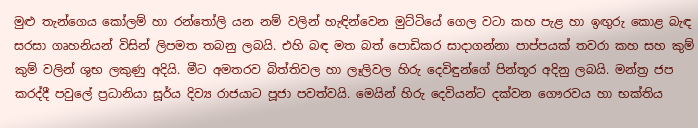මුළු තැන්ගෙය කෝලම් හා රන්තෝලි යන නම් වලින් හැඳින්වෙන මුට්ටියේ ගෙල වටා කහ පැළ හා ඉඟුරු කොළ බැඳ සරසා ගෘහනියන් විසින් ලිපමත තබනු ලබයි. එහි බඳ මත බත් පොඩිකර සාදාගන්නා පාප්පයක් තවරා කහ සහ කුම් කුම් වලින් ශුභ ලකුණු අදියි. මීට අමතරව බිත්තිවල හා ලෑලිවල හිරු දෙවිඳුන්ගේ පින්තූර අදිනු ලබයි. මන්ත්‍ර ජප කරද්දී පවුලේ ප්‍රධානියා සූර්ය දිව්‍ය රාජයාට පූජා පවත්වයි. මෙයින් හිරු දෙවියන්ට දක්වන ගෞරවය හා භක්තිය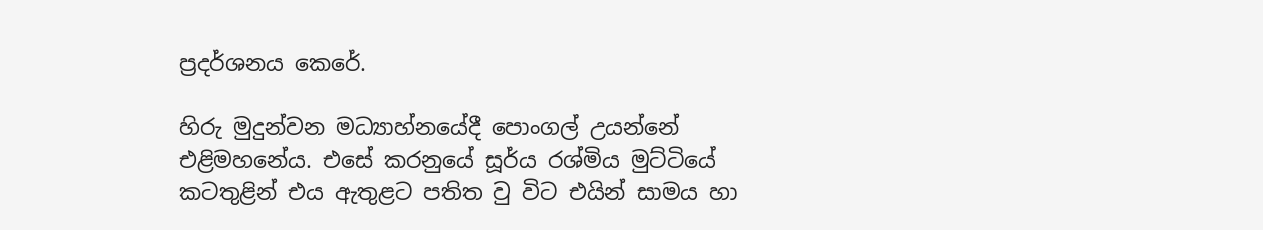ප්‍රදර්ශනය කෙරේ.

හිරු මුදුන්වන මධ්‍යාහ්නයේදී පොංගල් උයන්නේ එළිමහනේය. එසේ කරනුයේ සූර්ය රශ්මිය මුට්ටියේ කටතුළින් එය ඇතුළට පතිත වු විට එයින් සාමය හා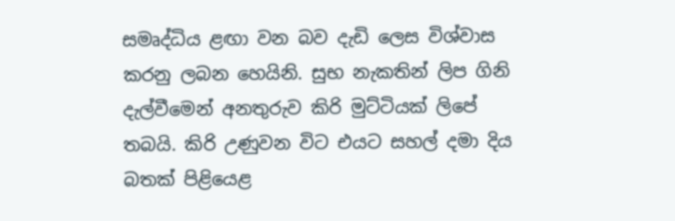සමෘද්ධිය ළඟා වන බව දැඩි ලෙස විශ්වාස කරනු ලබන හෙයිනි. සුභ නැකතින් ලිප ගිනි දැල්වීමෙන් අනතුරුව කිරි මුට්ටියක් ලිපේ තබයි. කිරි උණුවන විට එයට සහල් දමා දිය බතක් පිළියෙළ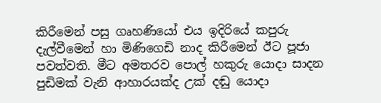කිරීමෙන් පසු ගෘහණියෝ එය ඉදිරියේ කපුරු දැල්වීමෙන් හා මිණිගෙඩි නාද කිරීමෙන් ඊට පූජා පවත්වති. මීට අමතරව පොල් හකුරු යොදා සාදන පුඩිමක් වැනි ආහාරයක්ද උක් දඬු යොදා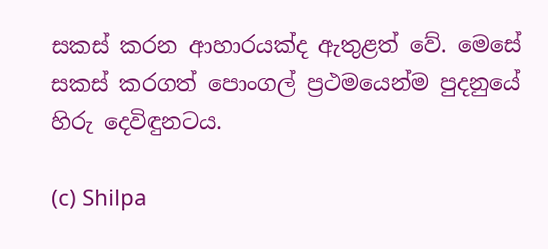සකස් කරන ආහාරයක්ද ඇතුළත් වේ. මෙසේ සකස් කරගත් පොංගල් ප්‍රථමයෙන්ම පුදනුයේ හිරු දෙවිඳුනටය.

(c) Shilpa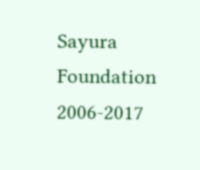Sayura Foundation 2006-2017